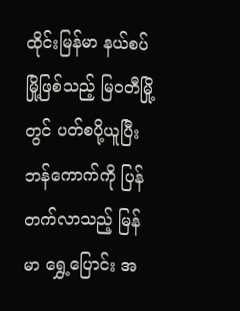ထိုင်းမြန်မာ နယ်စပ်မြို့ဖြစ်သည့် မြဝတီမြို့တွင် ပတ်စပို့ယူပြီး ဘန်ကောက်ကို ပြန်တက်လာသည့် မြန်မာ ရွှေ့ပြောင်း အ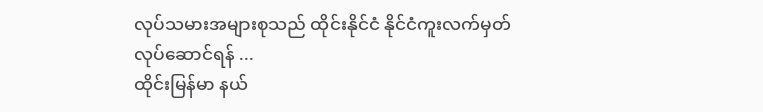လုပ်သမားအများစုသည် ထိုင်းနိုင်ငံ နိုင်ငံကူးလက်မှတ် လုပ်ဆောင်ရန် ...
ထိုင်းမြန်မာ နယ်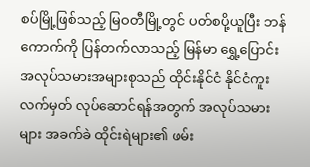စပ်မြို့ဖြစ်သည့် မြဝတီမြို့တွင် ပတ်စပို့ယူပြီး ဘန်ကောက်ကို ပြန်တက်လာသည့် မြန်မာ ရွှေ့ပြောင်း အလုပ်သမားအများစုသည် ထိုင်းနိုင်ငံ နိုင်ငံကူးလက်မှတ် လုပ်ဆောင်ရန်အတွက် အလုပ်သမားများ အခက်ခဲ ထိုင်းရဲများ၏ ဖမ်း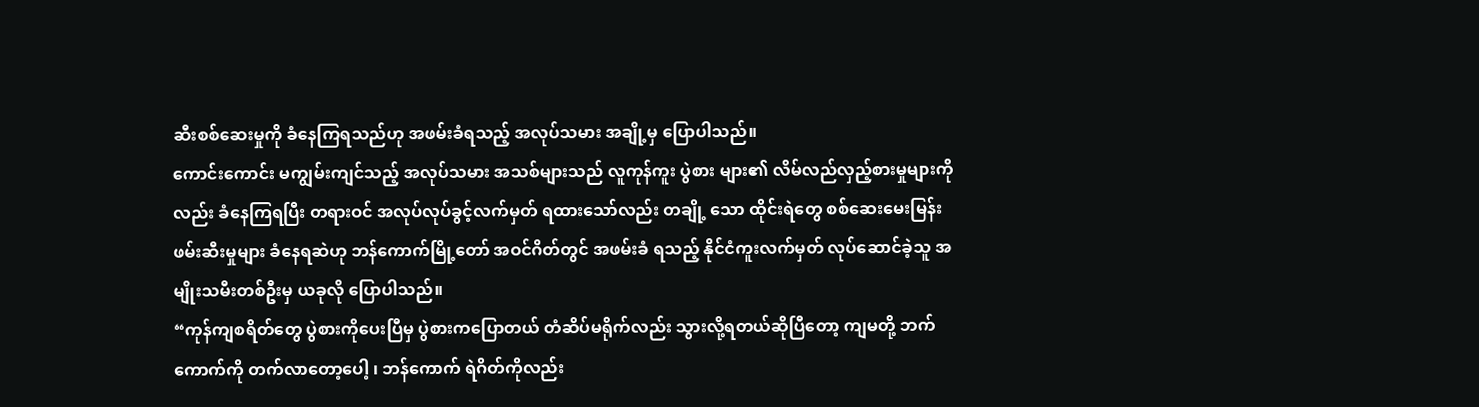ဆီးစစ်ဆေးမှုကို ခံနေကြရသည်ဟု အဖမ်းခံရသည့် အလုပ်သမား အချို့မှ ပြောပါသည်။
ကောင်းကောင်း မကျွမ်းကျင်သည့် အလုပ်သမား အသစ်များသည် လူကုန်ကူး ပွဲစား များ၏ လိမ်လည်လှည့်စားမှုများကိုလည်း ခံနေကြရပြီး တရားဝင် အလုပ်လုပ်ခွင့်လက်မှတ် ရထားသော်လည်း တချို့ သော ထိုင်းရဲတွေ စစ်ဆေးမေးမြန်း ဖမ်းဆီးမှုများ ခံနေရဆဲဟု ဘန်ကောက်မြို့တော် အဝင်ဂိတ်တွင် အဖမ်းခံ ရသည့် နိုင်ငံကူးလက်မှတ် လုပ်ဆောင်ခဲ့သူ အမျိုးသမီးတစ်ဦးမှ ယခုလို ပြောပါသည်။
“ကုန်ကျစရိတ်တွေ ပွဲစားကိုပေးပြီမှ ပွဲစားကပြောတယ် တံဆိပ်မရိုက်လည်း သွားလို့ရတယ်ဆိုပြီတော့ ကျမတို့ ဘက်ကောက်ကို တက်လာတော့ပေါ့ ၊ ဘန်ကောက် ရဲဂိတ်ကိုလည်း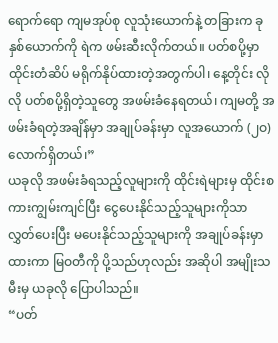ရောက်ရော ကျမအုပ်စု လူသုံးယောက်နဲ့ တခြားက ခုနှစ်ယောက်ကို ရဲက ဖမ်းဆီးလိုက်တယ်။ ပတ်စပို့မှာ ထိုင်းတံဆိပ် မရိုက်နိုပ်ထားတဲ့အတွက်ပါ၊ နေ့တိုင်း လိုလို ပတ်စပို့ရှိတဲ့သူတွေ အဖမ်းခံနေရတယ်၊ ကျမတို့ အဖမ်းခံရတဲ့အချိန်မှာ အချုပ်ခန်းမှာ လူအယောက် (၂ဝ)လောက်ရှိတယ်၊”
ယခုလို အဖမ်းခံရသည့်လူများကို ထိုင်းရဲများမှ ထိုင်းစကားကျွမ်းကျင်ပြီး ငွေပေးနိုင်သည့်သူများကိုသာ လွှတ်ပေးပြီး မပေးနိုင်သည့်သူများကို အချုပ်ခန်းမှာထားကာ မြဝတီကို ပို့သည်ဟုလည်း အဆိုပါ အမျိုးသမီးမှ ယခုလို ပြောပါသည်။
“ပတ်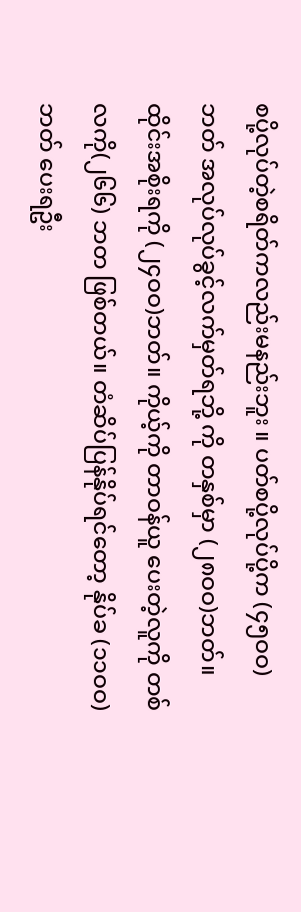စပို့လုပ်တဲ့စရိတ်ကလည်းမနည်းဘူး ။ ပတ်စပို့လုပ်ပို့က (၄၅ဝဝ)ဘတ် အလုပ်လုပ်ခွင့်လက်မှတ်ရဘို့ ကို တနှစ်မှာ (၂၈ဝဝ)ဘတ်။ ထိုင်းအစိုးရကို (၂၄ဝဝ)ဘတ်။ ကိုယ့်ကို တာဝန်ယူ ပေးတဲ့လူကို တစ်လကို(၂၆၆) ဘတ ဖြစ်တယ်။ တံဆိပ်ပြန်နိုပ်ရင်တော့ နိုပ်ခ (၁၁ဝဝ) ဘတ် ပေးရဦး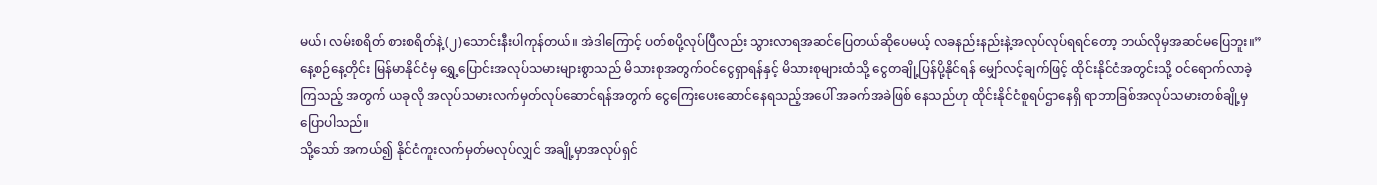မယ်၊ လမ်းစရိတ် စားစရိတ်နဲ့(၂)သောင်းနီးပါကုန်တယ်။ အဲဒါကြောင့် ပတ်စပို့လုပ်ပြီလည်း သွားလာရအဆင်ပြေတယ်ဆိုပေမယ့် လခနည်းနည်းနဲ့အလုပ်လုပ်ရရင်တော့ ဘယ်လိုမှအဆင်မပြေဘူး။”
နေ့စဉ်နေ့တိုင်း မြန်မာနိုင်ငံမှ ရွှေ့ပြောင်းအလုပ်သမားများစွာသည် မိသားစုအတွက်ဝင်ငွေရှာရန်နှင့် မိသားစုများထံသို့ ငွေတချို့ပြန်ပို့နိုင်ရန် မျှော်လင့်ချက်ဖြင့် ထိုင်းနိုင်ငံအတွင်းသို့ ဝင်ရောက်လာခဲ့ကြသည့် အတွက် ယခုလို အလုပ်သမားလက်မှတ်လုပ်ဆောင်ရန်အတွက် ငွေကြေးပေးဆောင်နေရသည့်အပေါ် အခက်အခဲဖြစ် နေသည်ဟု ထိုင်းနိုင်ငံစူရပ်ဌာနေရှိ ရာဘာခြစ်အလုပ်သမားတစ်ချို့မှပြောပါသည်။
သို့သော် အကယ်၍ နိုင်ငံကူးလက်မှတ်မလုပ်လျှင် အချို့မှာအလုပ်ရှင်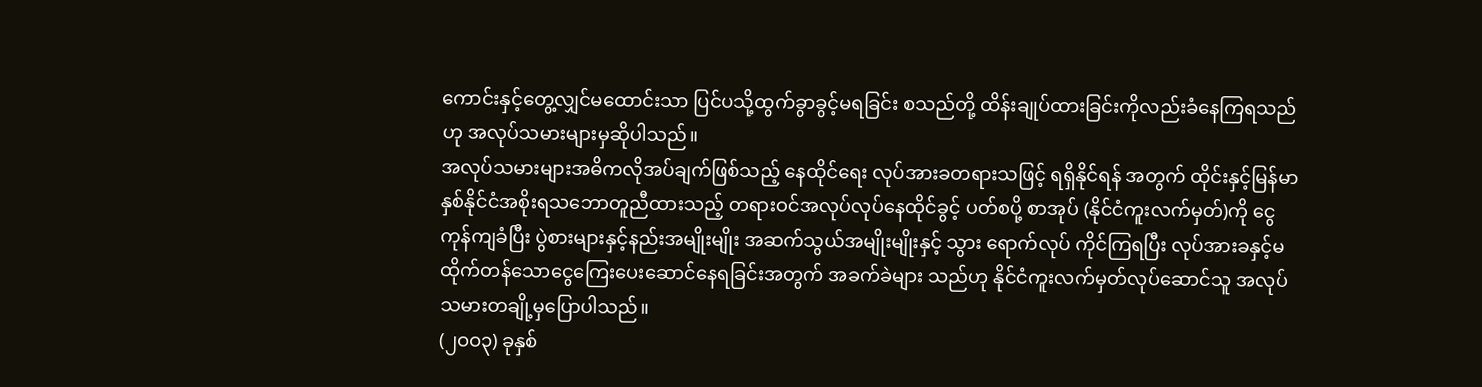ကောင်းနှင့်တွေ့လျှင်မထောင်းသာ ပြင်ပသို့ထွက်ခွာခွင့်မရခြင်း စသည်တို့ ထိန်းချုပ်ထားခြင်းကိုလည်းခံနေကြရသည်ဟု အလုပ်သမားများမှဆိုပါသည်။
အလုပ်သမားများအဓိကလိုအပ်ချက်ဖြစ်သည့် နေထိုင်ရေး လုပ်အားခတရားသဖြင့် ရရှိနိုင်ရန် အတွက် ထိုင်းနှင့်မြန်မာ နှစ်နိုင်ငံအစိုးရသဘောတူညီထားသည့် တရားဝင်အလုပ်လုပ်နေထိုင်ခွင့် ပတ်စပို့ စာအုပ် (နိုင်ငံကူးလက်မှတ်)ကို ငွေကုန်ကျခံပြီး ပွဲစားများနှင့်နည်းအမျိုးမျိုး အဆက်သွယ်အမျိုးမျိုးနှင့် သွား ရောက်လုပ် ကိုင်ကြရပြီး လုပ်အားခနှင့်မထိုက်တန်သောငွေကြေးပေးဆောင်နေရခြင်းအတွက် အခက်ခဲများ သည်ဟု နိုင်ငံကူးလက်မှတ်လုပ်ဆောင်သူ အလုပ်သမားတချို့မှပြောပါသည်။
(၂ဝဝ၃) ခုနှစ်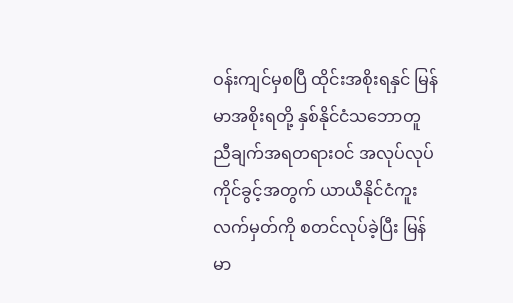ဝန်းကျင်မှစပြီ ထိုင်းအစိုးရနှင် မြန်မာအစိုးရတို့ နှစ်နိုင်ငံသဘောတူညီချက်အရတရားဝင် အလုပ်လုပ်ကိုင်ခွင့်အတွက် ယာယီနိုင်ငံကူးလက်မှတ်ကို စတင်လုပ်ခဲ့ပြီး မြန်မာ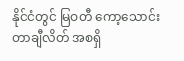နိုင်ငံတွင် မြဝတီ ကော့သောင်း တာချီလိတ် အစရှိ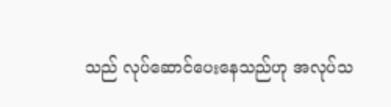သည် လုပ်ဆောင်ပေးနေသည်ဟု အလုပ်သ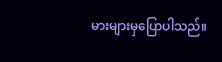မားများမှပြောပါသည်။